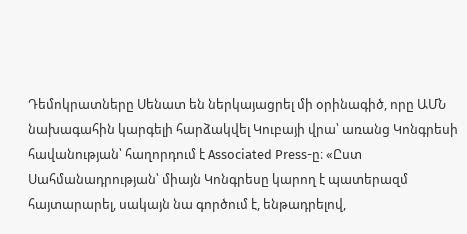Դեմոկրատները Սենատ են ներկայացրել մի օրինագիծ, որը ԱՄՆ նախագահին կարգելի հարձակվել Կուբայի վրա՝ առանց Կոնգրեսի հավանության՝ հաղորդում է Associated Press-ը։ «Ըստ Սահմանադրության՝ միայն Կոնգրեսը կարող է պատերազմ հայտարարել, սակայն նա գործում է, ենթադրելով,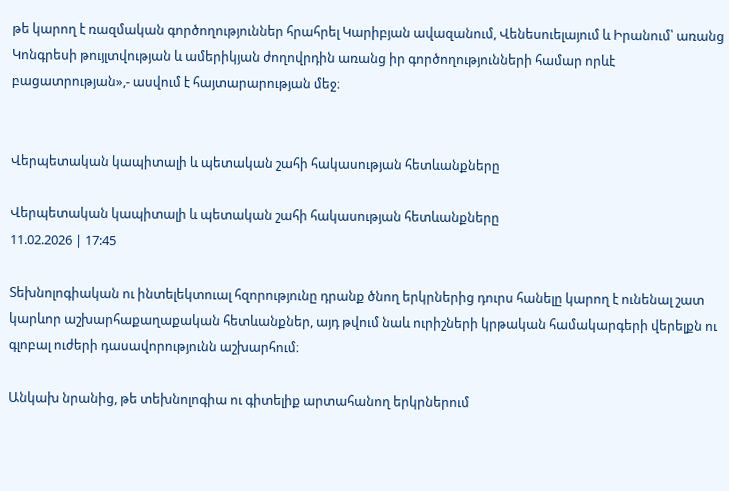թե կարող է ռազմական գործողություններ հրահրել Կարիբյան ավազանում, Վենեսուելայում և Իրանում՝ առանց Կոնգրեսի թույլտվության և ամերիկյան ժողովրդին առանց իր գործողությունների համար որևէ բացատրության»,- ասվում է հայտարարության մեջ։


Վերպետական կապիտալի և պետական շահի հակասության հետևանքները

Վերպետական կապիտալի և պետական շահի հակասության հետևանքները
11.02.2026 | 17:45

Տեխնոլոգիական ու ինտելեկտուալ հզորությունը դրանք ծնող երկրներից դուրս հանելը կարող է ունենալ շատ կարևոր աշխարհաքաղաքական հետևանքներ, այդ թվում նաև ուրիշների կրթական համակարգերի վերելքն ու գլոբալ ուժերի դասավորությունն աշխարհում։

Անկախ նրանից, թե տեխնոլոգիա ու գիտելիք արտահանող երկրներում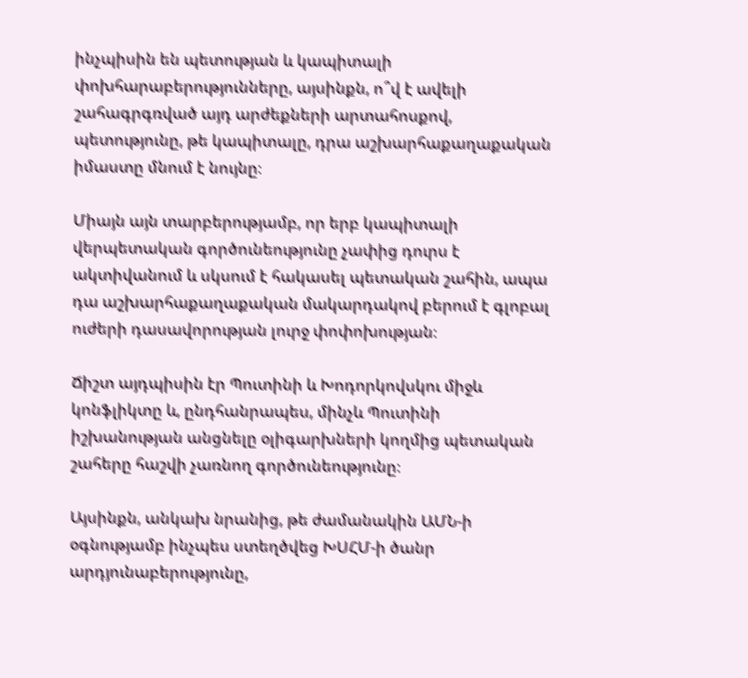ինչպիսին են պետության և կապիտալի փոխհարաբերությունները, այսինքն, ո՞վ է ավելի շահագրգռված այդ արժեքների արտահոսքով, պետությունը, թե կապիտալը, դրա աշխարհաքաղաքական իմաստը մնում է նույնը։

Միայն այն տարբերությամբ, որ երբ կապիտալի վերպետական գործունեությունը չափից դուրս է ակտիվանում և սկսում է հակասել պետական շահին, ապա դա աշխարհաքաղաքական մակարդակով բերում է գլոբալ ուժերի դասավորության լուրջ փոփոխության։

Ճիշտ այդպիսին էր Պուտինի և Խոդորկովսկու միջև կոնֆլիկտը և, ընդհանրապես, մինչև Պուտինի իշխանության անցնելը օլիգարխների կողմից պետական շահերը հաշվի չառնող գործունեությունը։

Այսինքն, անկախ նրանից, թե ժամանակին ԱՄՆ-ի օգնությամբ ինչպես ստեղծվեց ԽՍՀՄ-ի ծանր արդյունաբերությունը,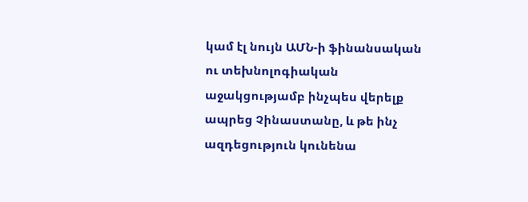կամ էլ նույն ԱՄՆ-ի ֆինանսական ու տեխնոլոգիական աջակցությամբ ինչպես վերելք ապրեց Չինաստանը, և թե ինչ ազդեցություն կունենա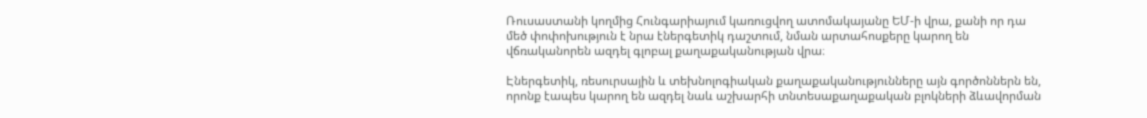Ռուսաստանի կողմից Հունգարիայում կառուցվող ատոմակայանը ԵՄ-ի վրա, քանի որ դա մեծ փոփոխություն է նրա էներգետիկ դաշտում, նման արտահոսքերը կարող են վճռականորեն ազդել գլոբալ քաղաքականության վրա։

Էներգետիկ, ռեսուրսային և տեխնոլոգիական քաղաքականությունները այն գործոններն են, որոնք էապես կարող են ազդել նաև աշխարհի տնտեսաքաղաքական բլոկների ձևավորման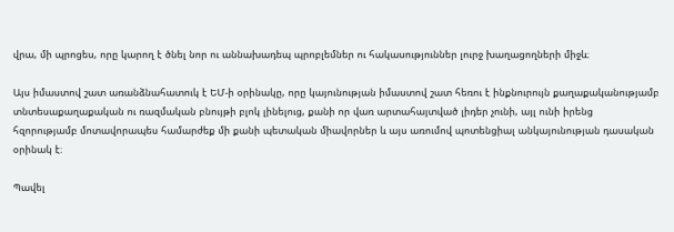վրա, մի պրոցես, որը կարող է ծնել նոր ու աննախադեպ պրոբլեմներ ու հակասություններ լուրջ խաղացողների միջև։

Այս իմաստով շատ առանձնահատուկ է ԵՄ-ի օրինակը, որը կայունության իմաստով շատ հեռու է ինքնուրույն քաղաքականությամբ տնտեսաքաղաքական ու ռազմական բնույթի բլոկ լինելուց, քանի որ վառ արտահայտված լիդեր չունի, այլ ունի իրենց հզորությամբ մոտավորապես համարժեք մի քանի պետական միավորներ և այս առումով պոտենցիալ անկայունության դասական օրինակ է։

Պավել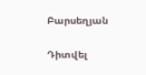Բարսեղյան

Դիտվել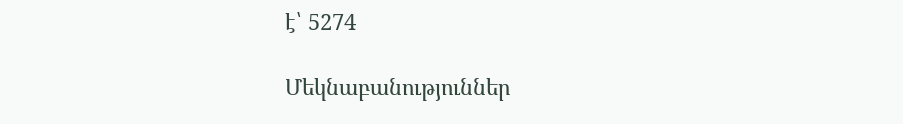է՝ 5274

Մեկնաբանություններ